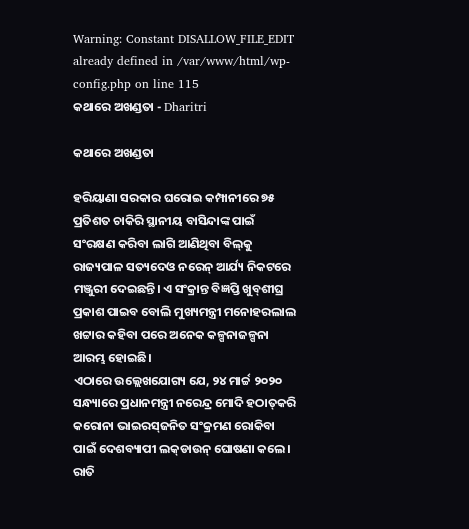Warning: Constant DISALLOW_FILE_EDIT already defined in /var/www/html/wp-config.php on line 115
କଥାରେ ଅଖଣ୍ଡତା - Dharitri

କଥାରେ ଅଖଣ୍ଡତା

ହରିୟାଣା ସରକାର ଘରୋଇ କମ୍ପାନୀରେ ୭୫ ପ୍ରତିଶତ ଚାକିରି ସ୍ଥାନୀୟ ବାସିନ୍ଦାଙ୍କ ପାଇଁ ସଂରକ୍ଷଣ କରିବା ଲାଗି ଆଣିଥିବା ବିଲ୍‌କୁ ରାଜ୍ୟପାଳ ସତ୍ୟଦେଓ ନରେନ୍‌ ଆର୍ଯ୍ୟ ନିକଟରେ ମଞ୍ଜୁରୀ ଦେଇଛନ୍ତି। ଏ ସଂକ୍ରାନ୍ତ ବିଜ୍ଞପ୍ତି ଖୁବ୍‌ଶୀଘ୍ର ପ୍ରକାଶ ପାଇବ ବୋଲି ମୁଖ୍ୟମନ୍ତ୍ରୀ ମନୋହରଲାଲ ଖଟ୍ଟାର କହିବା ପରେ ଅନେକ କଳ୍ପନାଜଳ୍ପନା ଆରମ୍ଭ ହୋଇଛି।
ଏଠାରେ ଉଲ୍ଲେଖଯୋଗ୍ୟ ଯେ, ୨୪ ମାର୍ଚ୍ଚ ୨୦୨୦ ସନ୍ଧ୍ୟାରେ ପ୍ରଧାନମନ୍ତ୍ରୀ ନରେନ୍ଦ୍ର ମୋଦି ହଠାତ୍‌କରି କରୋନା ଭାଇରସ୍‌ଜନିତ ସଂକ୍ରମଣ ରୋକିବା ପାଇଁ ଦେଶବ୍ୟାପୀ ଲକ୍‌ଡାଉନ୍‌ ଘୋଷଣା କଲେ। ରାତି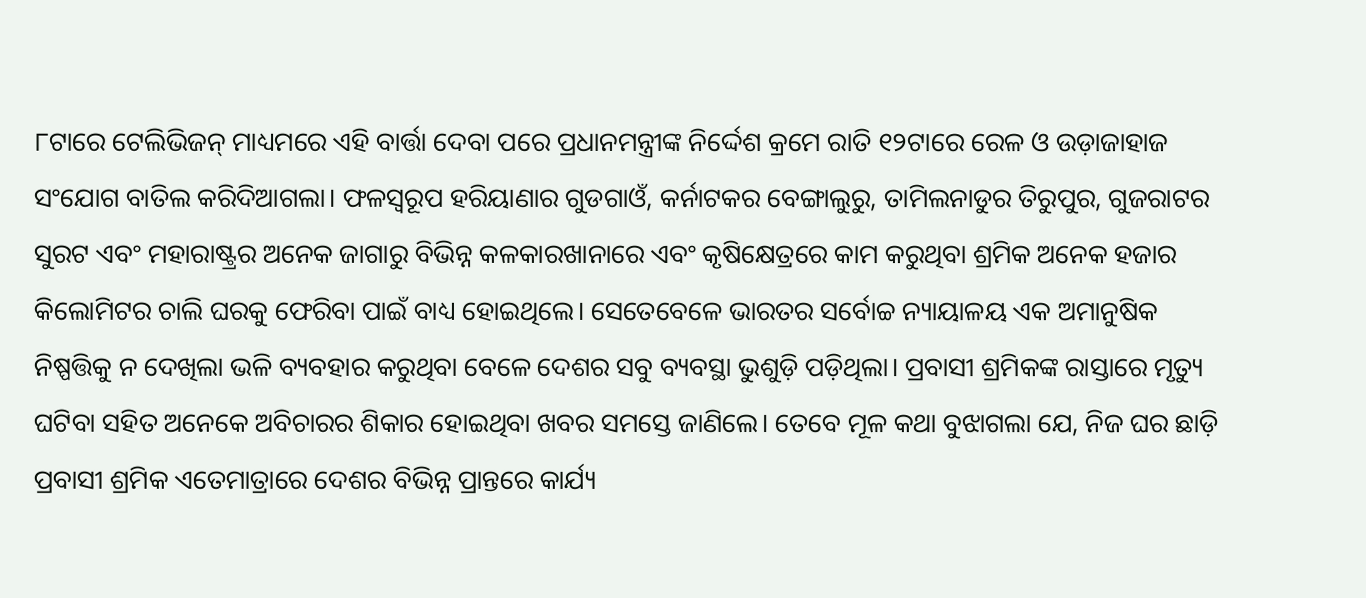୮ଟାରେ ଟେଲିଭିଜନ୍‌ ମାଧ୍ୟମରେ ଏହି ବାର୍ତ୍ତା ଦେବା ପରେ ପ୍ରଧାନମନ୍ତ୍ରୀଙ୍କ ନିର୍ଦ୍ଦେଶ କ୍ରମେ ରାତି ୧୨ଟାରେ ରେଳ ଓ ଉଡ଼ାଜାହାଜ ସଂଯୋଗ ବାତିଲ କରିଦିଆଗଲା। ଫଳସ୍ବରୂପ ହରିୟାଣାର ଗୁଡଗାଓଁ, କର୍ନାଟକର ବେଙ୍ଗାଲୁରୁ, ତାମିଲନାଡୁର ତିରୁପୁର, ଗୁଜରାଟର ସୁରଟ ଏବଂ ମହାରାଷ୍ଟ୍ରର ଅନେକ ଜାଗାରୁ ବିଭିନ୍ନ କଳକାରଖାନାରେ ଏବଂ କୃଷିକ୍ଷେତ୍ରରେ କାମ କରୁଥିବା ଶ୍ରମିକ ଅନେକ ହଜାର କିଲୋମିଟର ଚାଲି ଘରକୁ ଫେରିବା ପାଇଁ ବାଧ୍ୟ ହୋଇଥିଲେ। ସେତେବେଳେ ଭାରତର ସର୍ବୋଚ୍ଚ ନ୍ୟାୟାଳୟ ଏକ ଅମାନୁଷିକ ନିଷ୍ପତ୍ତିକୁ ନ ଦେଖିଲା ଭଳି ବ୍ୟବହାର କରୁଥିବା ବେଳେ ଦେଶର ସବୁ ବ୍ୟବସ୍ଥା ଭୁଶୁଡ଼ି ପଡ଼ିଥିଲା। ପ୍ରବାସୀ ଶ୍ରମିକଙ୍କ ରାସ୍ତାରେ ମୃତ୍ୟୁ ଘଟିବା ସହିତ ଅନେକେ ଅବିଚାରର ଶିକାର ହୋଇଥିବା ଖବର ସମସ୍ତେ ଜାଣିଲେ। ତେବେ ମୂଳ କଥା ବୁଝାଗଲା ଯେ, ନିଜ ଘର ଛାଡ଼ି ପ୍ରବାସୀ ଶ୍ରମିକ ଏତେମାତ୍ରାରେ ଦେଶର ବିଭିନ୍ନ ପ୍ରାନ୍ତରେ କାର୍ଯ୍ୟ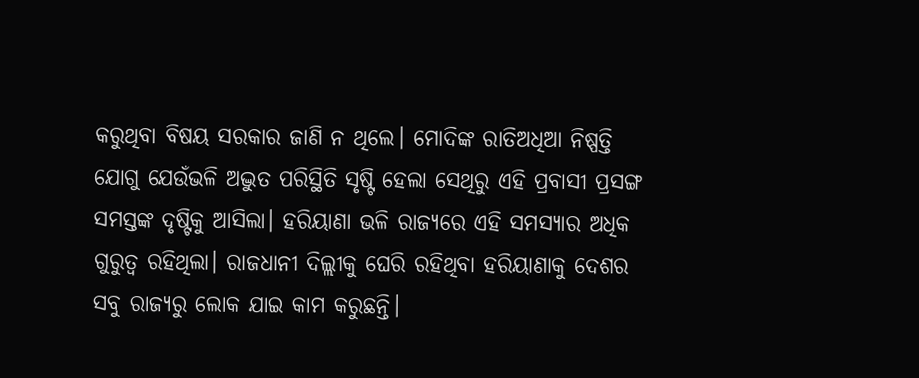କରୁଥିବା ବିଷୟ ସରକାର ଜାଣି ନ ଥିଲେ। ମୋଦିଙ୍କ ରାତିଅଧିଆ ନିଷ୍ପତ୍ତି ଯୋଗୁ ଯେଉଁଭଳି ଅଦ୍ଭୁତ ପରିସ୍ଥିତି ସୃଷ୍ଟି ହେଲା ସେଥିରୁ ଏହି ପ୍ରବାସୀ ପ୍ରସଙ୍ଗ ସମସ୍ତଙ୍କ ଦୃଷ୍ଟିକୁ ଆସିଲା। ହରିୟାଣା ଭଳି ରାଜ୍ୟରେ ଏହି ସମସ୍ୟାର ଅଧିକ ଗୁରୁତ୍ୱ ରହିଥିଲା। ରାଜଧାନୀ ଦିଲ୍ଲୀକୁ ଘେରି ରହିଥିବା ହରିୟାଣାକୁ ଦେଶର ସବୁ ରାଜ୍ୟରୁ ଲୋକ ଯାଇ କାମ କରୁଛନ୍ତି।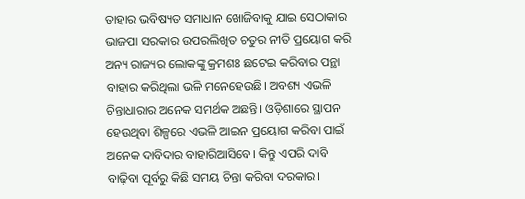ତାହାର ଭବିଷ୍ୟତ ସମାଧାନ ଖୋଜିବାକୁ ଯାଇ ସେଠାକାର ଭାଜପା ସରକାର ଉପରଲିଖିତ ଚତୁର ନୀତି ପ୍ରୟୋଗ କରି ଅନ୍ୟ ରାଜ୍ୟର ଲୋକଙ୍କୁ କ୍ରମଶଃ ଛଟେଇ କରିବାର ପନ୍ଥା ବାହାର କରିଥିଲା ଭଳି ମନେହେଉଛି। ଅବଶ୍ୟ ଏଭଳି ଚିନ୍ତାଧାରାର ଅନେକ ସମର୍ଥକ ଅଛନ୍ତି। ଓଡ଼ିଶାରେ ସ୍ଥାପନ ହେଉଥିବା ଶିଳ୍ପରେ ଏଭଳି ଆଇନ ପ୍ରୟୋଗ କରିବା ପାଇଁ ଅନେକ ଦାବିଦାର ବାହାରିଆସିବେ। କିନ୍ତୁ ଏପରି ଦାବି ବାଢ଼ିବା ପୂର୍ବରୁ କିଛି ସମୟ ଚିନ୍ତା କରିବା ଦରକାର।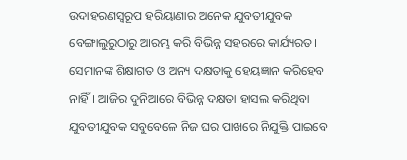ଉଦାହରଣସ୍ବରୂପ ହରିୟାଣାର ଅନେକ ଯୁବତୀଯୁବକ ବେଙ୍ଗାଲୁରୁଠାରୁ ଆରମ୍ଭ କରି ବିଭିନ୍ନ ସହରରେ କାର୍ଯ୍ୟରତ। ସେମାନଙ୍କ ଶିକ୍ଷାଗତ ଓ ଅନ୍ୟ ଦକ୍ଷତାକୁ ହେୟଜ୍ଞାନ କରିହେବ ନାହିଁ। ଆଜିର ଦୁନିଆରେ ବିଭିନ୍ନ ଦକ୍ଷତା ହାସଲ କରିଥିବା ଯୁବତୀଯୁବକ ସବୁବେଳେ ନିଜ ଘର ପାଖରେ ନିଯୁକ୍ତି ପାଇବେ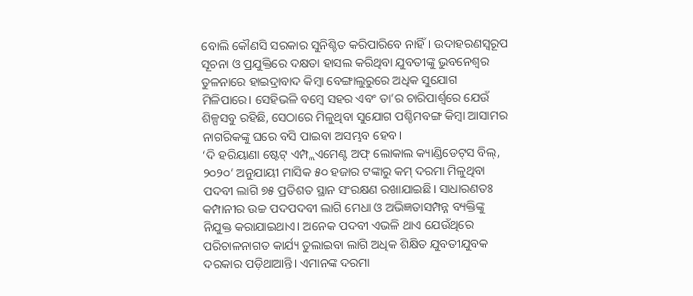ବୋଲି କୌଣସି ସରକାର ସୁନିଶ୍ଚିତ କରିପାରିବେ ନାହିଁ। ଉଦାହରଣସ୍ବରୂପ ସୂଚନା ଓ ପ୍ରଯୁକ୍ତିରେ ଦକ୍ଷତା ହାସଲ କରିଥିବା ଯୁବତୀଙ୍କୁ ଭୁବନେଶ୍ୱର ତୁଳନାରେ ହାଇଦ୍ରାବାଦ କିମ୍ବା ବେଙ୍ଗାଲୁରୁରେ ଅଧିକ ସୁଯୋଗ ମିଳିପାରେ। ସେହିଭଳି ବମ୍ବେ ସହର ଏବଂ ତା’ର ଚାରିପାର୍ଶ୍ୱରେ ଯେଉଁ ଶିଳ୍ପସବୁ ରହିଛି, ସେଠାରେ ମିଳୁଥିବା ସୁଯୋଗ ପଶ୍ଚିମବଙ୍ଗ କିମ୍ବା ଆସାମର ନାଗରିକଙ୍କୁ ଘରେ ବସି ପାଇବା ଅସମ୍ଭବ ହେବ।
‘ଦି ହରିୟାଣା ଷ୍ଟେଟ୍‌ ଏମ୍ପ୍ଲଏମେଣ୍ଟ ଅଫ୍‌ ଲୋକାଲ କ୍ୟାଣ୍ଡିଡେଟ୍‌ସ ବିଲ୍‌, ୨୦୨୦’ ଅନୁଯାୟୀ ମାସିକ ୫୦ ହଜାର ଟଙ୍କାରୁ କମ୍‌ ଦରମା ମିଳୁଥିବା ପଦବୀ ଲାଗି ୭୫ ପ୍ରତିଶତ ସ୍ଥାନ ସଂରକ୍ଷଣ ରଖାଯାଇଛି। ସାଧାରଣତଃ କମ୍ପାନୀର ଉଚ୍ଚ ପଦପଦବୀ ଲାଗି ମେଧା ଓ ଅଭିଜ୍ଞତାସମ୍ପନ୍ନ ବ୍ୟକ୍ତିଙ୍କୁ ନିଯୁକ୍ତ କରାଯାଇଥାଏ। ଅନେକ ପଦବୀ ଏଭଳି ଥାଏ ଯେଉଁଥିରେ ପରିଚାଳନାଗତ କାର୍ଯ୍ୟ ତୁଲାଇବା ଲାଗି ଅଧିକ ଶିକ୍ଷିତ ଯୁବତୀଯୁବକ ଦରକାର ପଡ଼ିଥାଆନ୍ତି। ଏମାନଙ୍କ ଦରମା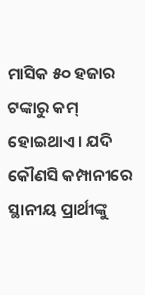ମାସିକ ୫୦ ହଜାର ଟଙ୍କାରୁ କମ୍‌ ହୋଇଥାଏ। ଯଦି କୌଣସି କମ୍ପାନୀରେ ସ୍ଥାନୀୟ ପ୍ରାର୍ଥୀଙ୍କୁ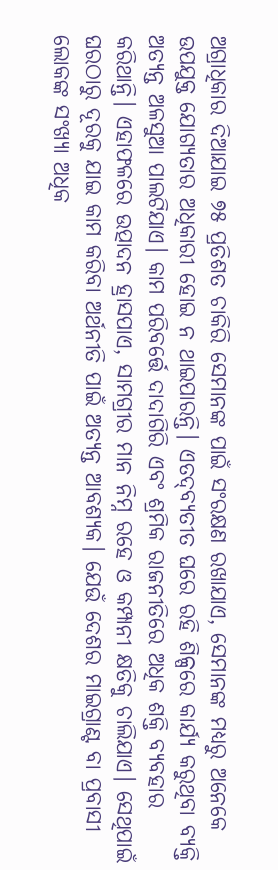ଅଗ୍ରାଧିକାର ଦିଆଯାଇ ୭୫ ପ୍ରତିଶତ ଚାକିରି ସେମାନଙ୍କ ପାଇଁ ସଂରକ୍ଷଣ ରଖାଯାଏ, ସେମାନଙ୍କ ମଧ୍ୟରୁ ଅନେକେ ଉପଯୁକ୍ତ ଯୋଗ୍ୟତାର ଅଧିକାରୀ ହୋଇ ନ ଥାଇପାରନ୍ତି। ଏତଦ୍‌ବ୍ୟତୀତ ଘରେ ରହି ଶିଳ୍ପରେ କାର୍ଯ୍ୟ କରୁଥିବା ବ୍ୟକ୍ତି ଅତ୍ୟନ୍ତ ଅଳସୁଆ ପାଲଟିଯାଏ। କାମ ପରିବର୍ତ୍ତେ ଦାଦାଗିରି ଏବଂ ଶ୍ରମିକ ରାଜନୀତିରେ ଅଧିକ ଶକ୍ତି ବ୍ୟବହାର କରିଥାନ୍ତି। ଏହାଫଳରେ ଉତ୍ପାଦନ ହ୍ରାସପାଏ, ସାମଗ୍ରୀର ମାନ ନିମ୍ନ ରହେ ଓ କମ୍ପାନୀ କ୍ଷତିକୁ ଚାଲିଯାଏ। ସେଥିପାଇଁ ଘରଠାରୁ ଦୂରକୁ ଯାଇ କାମ କରିବା ଅର୍ଥନୀତି ପାଇଁ ଅତ୍ୟନ୍ତ ଆବଶ୍ୟକ। ଯେଉଁ ଦେଶର ମାଇଗ୍ରାଣ୍ଟ ବା ପ୍ରବାସୀ ଲୋକଙ୍କ ସଂଖ୍ୟା ଅଧିକ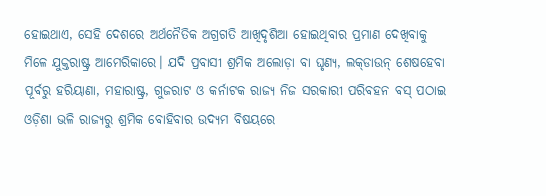ହୋଇଥାଏ, ସେହି ଦେଶରେ ଅର୍ଥନୈତିକ ଅଗ୍ରଗତି ଆଖିଦୃଶିଆ ହୋଇଥିବାର ପ୍ରମାଣ ଦେଖିବାକୁ ମିଳେ ଯୁକ୍ତରାଷ୍ଟ୍ର ଆମେରିକାରେ। ଯଦି ପ୍ରବାସୀ ଶ୍ରମିକ ଅଲୋଡ଼ା ବା ଘୃଣ୍ୟ, ଲକ୍‌ଡାଉନ୍‌ ଶେଷହେବା ପୂର୍ବରୁ ହରିୟାଣା, ମହାରାଷ୍ଟ୍ର, ଗୁଜରାଟ ଓ କର୍ନାଟକ ରାଜ୍ୟ ନିଜ ସରକାରୀ ପରିବହନ ବସ୍‌ ପଠାଇ ଓଡ଼ିଶା ଭଳି ରାଜ୍ୟରୁ ଶ୍ରମିକ ବୋହିବାର ଉଦ୍ୟମ ବିଷୟରେ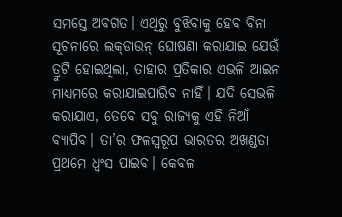ସମସ୍ତେ ଅବଗତ। ଏଥିରୁ ବୁଝିବାକୁ ହେବ ବିନା ସୂଚନାରେ ଲକ୍‌ଡାଉନ୍‌ ଘୋଷଣା କରାଯାଇ ଯେଉଁ ତ୍ରୁଟି ହୋଇଥିଲା, ତାହାର ପ୍ରତିକାର ଏଭଳି ଆଇନ ମାଧ୍ୟମରେ କରାଯାଇପାରିବ ନାହିଁ। ଯଦି ସେଭଳି କରାଯାଏ, ତେବେ ସବୁ ରାଜ୍ୟକୁ ଏହି ନିଆଁ ବ୍ୟାପିବ। ତା’ର ଫଳସ୍ବରୂପ ଭାରତର ଅଖଣ୍ଡତା ପ୍ରଥମେ ଧ୍ୱଂସ ପାଇବ। କେବଳ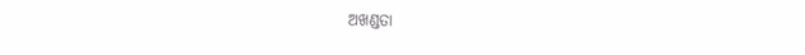ଅଖଣ୍ଡତା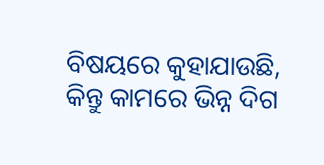ବିଷୟରେ କୁହାଯାଉଛି, କିନ୍ତୁ କାମରେ ଭିନ୍ନ ଦିଗ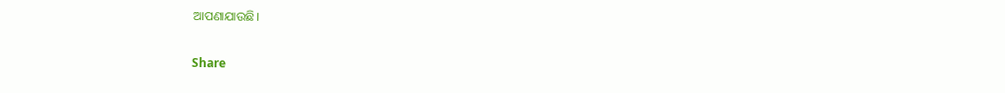ଆପଣାଯାଉଛି।

Share